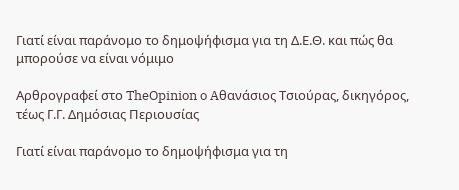Γιατί είναι παράνομο το δημοψήφισμα για τη Δ.Ε.Θ. και πώς θα μπορούσε να είναι νόμιμο

Αρθρογραφεί στο TheOpinion o Aθανάσιος Τσιούρας, δικηγόρος, τέως Γ.Γ. Δημόσιας Περιουσίας

Γιατί είναι παράνομο το δημοψήφισμα για τη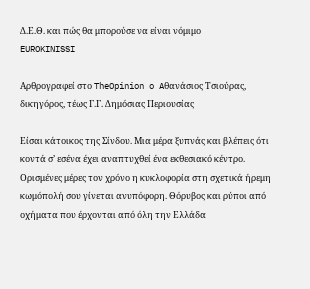Δ.Ε.Θ. και πώς θα μπορούσε να είναι νόμιμο
EUROKINISSI

Αρθρογραφεί στο TheOpinion o Aθανάσιος Τσιούρας, δικηγόρος, τέως Γ.Γ. Δημόσιας Περιουσίας

Είσαι κάτοικος της Σίνδου. Μια μέρα ξυπνάς και βλέπεις ότι κοντά σ’ εσένα έχει αναπτυχθεί ένα εκθεσιακό κέντρο. Ορισμένες μέρες τον χρόνο η κυκλοφορία στη σχετικά ήρεμη κωμόπολή σου γίνεται ανυπόφορη. Θόρυβος και ρύποι από οχήματα που έρχονται από όλη την Ελλάδα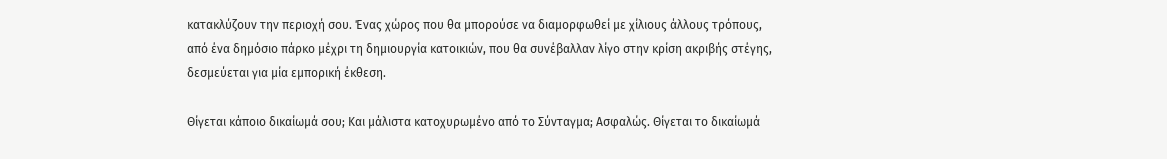κατακλύζουν την περιοχή σου. Ένας χώρος που θα μπορούσε να διαμορφωθεί με χίλιους άλλους τρόπους, από ένα δημόσιο πάρκο μέχρι τη δημιουργία κατοικιών, που θα συνέβαλλαν λίγο στην κρίση ακριβής στέγης, δεσμεύεται για μία εμπορική έκθεση.

Θίγεται κάποιο δικαίωμά σου; Και μάλιστα κατοχυρωμένο από το Σύνταγμα; Ασφαλώς. Θίγεται το δικαίωμά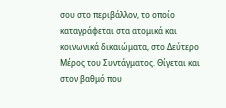σου στο περιβάλλον, το οποίο καταγράφεται στα ατομικά και κοινωνικά δικαιώματα, στο Δεύτερο Μέρος του Συντάγματος. Θίγεται και στον βαθμό που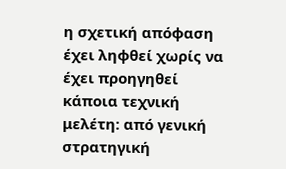η σχετική απόφαση έχει ληφθεί χωρίς να έχει προηγηθεί κάποια τεχνική μελέτη: από γενική στρατηγική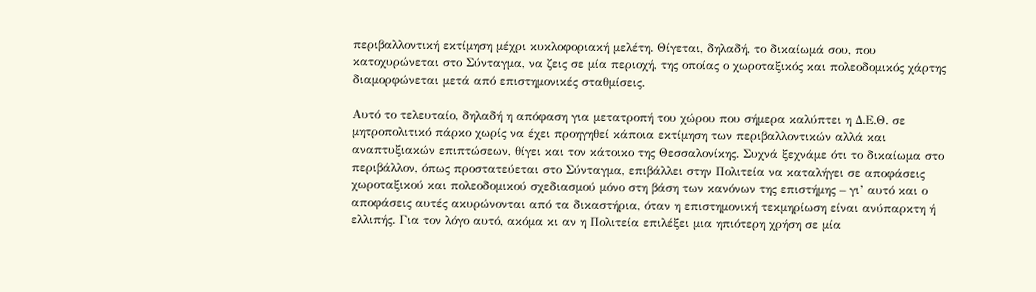περιβαλλοντική εκτίμηση μέχρι κυκλοφοριακή μελέτη. Θίγεται, δηλαδή, το δικαίωμά σου, που κατοχυρώνεται στο Σύνταγμα, να ζεις σε μία περιοχή, της οποίας ο χωροταξικός και πολεοδομικός χάρτης διαμορφώνεται μετά από επιστημονικές σταθμίσεις.

Αυτό το τελευταίο, δηλαδή η απόφαση για μετατροπή του χώρου που σήμερα καλύπτει η Δ.Ε.Θ. σε μητροπολιτικό πάρκο χωρίς να έχει προηγηθεί κάποια εκτίμηση των περιβαλλοντικών αλλά και αναπτυξιακών επιπτώσεων, θίγει και τον κάτοικο της Θεσσαλονίκης. Συχνά ξεχνάμε ότι το δικαίωμα στο περιβάλλον, όπως προστατεύεται στο Σύνταγμα, επιβάλλει στην Πολιτεία να καταλήγει σε αποφάσεις χωροταξικού και πολεοδομικού σχεδιασμού μόνο στη βάση των κανόνων της επιστήμης – γι’ αυτό και ο αποφάσεις αυτές ακυρώνονται από τα δικαστήρια, όταν η επιστημονική τεκμηρίωση είναι ανύπαρκτη ή ελλιπής. Για τον λόγο αυτό, ακόμα κι αν η Πολιτεία επιλέξει μια ηπιότερη χρήση σε μία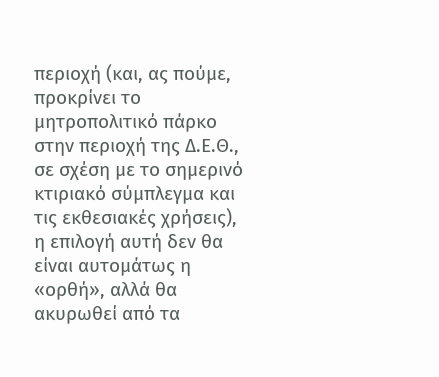περιοχή (και, ας πούμε, προκρίνει το μητροπολιτικό πάρκο στην περιοχή της Δ.Ε.Θ., σε σχέση με το σημερινό κτιριακό σύμπλεγμα και τις εκθεσιακές χρήσεις), η επιλογή αυτή δεν θα είναι αυτομάτως η «ορθή», αλλά θα ακυρωθεί από τα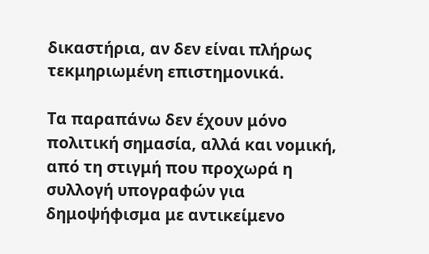δικαστήρια, αν δεν είναι πλήρως τεκμηριωμένη επιστημονικά.

Τα παραπάνω δεν έχουν μόνο πολιτική σημασία, αλλά και νομική, από τη στιγμή που προχωρά η συλλογή υπογραφών για δημοψήφισμα με αντικείμενο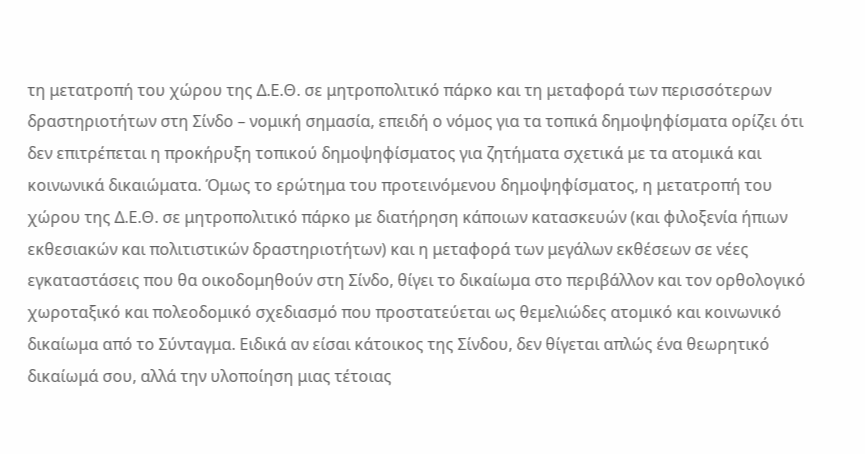τη μετατροπή του χώρου της Δ.Ε.Θ. σε μητροπολιτικό πάρκο και τη μεταφορά των περισσότερων δραστηριοτήτων στη Σίνδο – νομική σημασία, επειδή ο νόμος για τα τοπικά δημοψηφίσματα ορίζει ότι δεν επιτρέπεται η προκήρυξη τοπικού δημοψηφίσματος για ζητήματα σχετικά με τα ατομικά και κοινωνικά δικαιώματα. Όμως το ερώτημα του προτεινόμενου δημοψηφίσματος, η μετατροπή του χώρου της Δ.Ε.Θ. σε μητροπολιτικό πάρκο με διατήρηση κάποιων κατασκευών (και φιλοξενία ήπιων εκθεσιακών και πολιτιστικών δραστηριοτήτων) και η μεταφορά των μεγάλων εκθέσεων σε νέες εγκαταστάσεις που θα οικοδομηθούν στη Σίνδο, θίγει το δικαίωμα στο περιβάλλον και τον ορθολογικό χωροταξικό και πολεοδομικό σχεδιασμό που προστατεύεται ως θεμελιώδες ατομικό και κοινωνικό δικαίωμα από το Σύνταγμα. Ειδικά αν είσαι κάτοικος της Σίνδου, δεν θίγεται απλώς ένα θεωρητικό δικαίωμά σου, αλλά την υλοποίηση μιας τέτοιας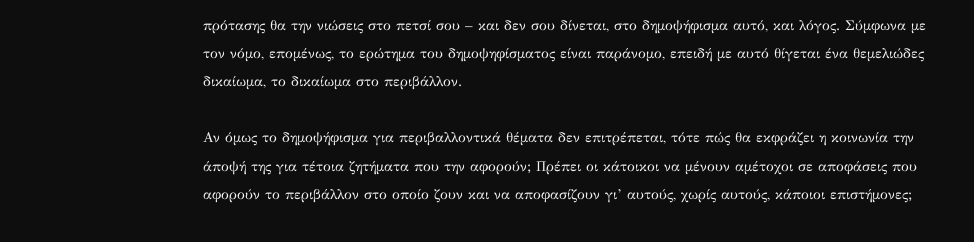πρότασης θα την νιώσεις στο πετσί σου – και δεν σου δίνεται, στο δημοψήφισμα αυτό, και λόγος. Σύμφωνα με τον νόμο, επομένως, το ερώτημα του δημοψηφίσματος είναι παράνομο, επειδή με αυτό θίγεται ένα θεμελιώδες δικαίωμα, το δικαίωμα στο περιβάλλον.

Αν όμως το δημοψήφισμα για περιβαλλοντικά θέματα δεν επιτρέπεται, τότε πώς θα εκφράζει η κοινωνία την άποψή της για τέτοια ζητήματα που την αφορούν; Πρέπει οι κάτοικοι να μένουν αμέτοχοι σε αποφάσεις που αφορούν το περιβάλλον στο οποίο ζουν και να αποφασίζουν γι’ αυτούς, χωρίς αυτούς, κάποιοι επιστήμονες;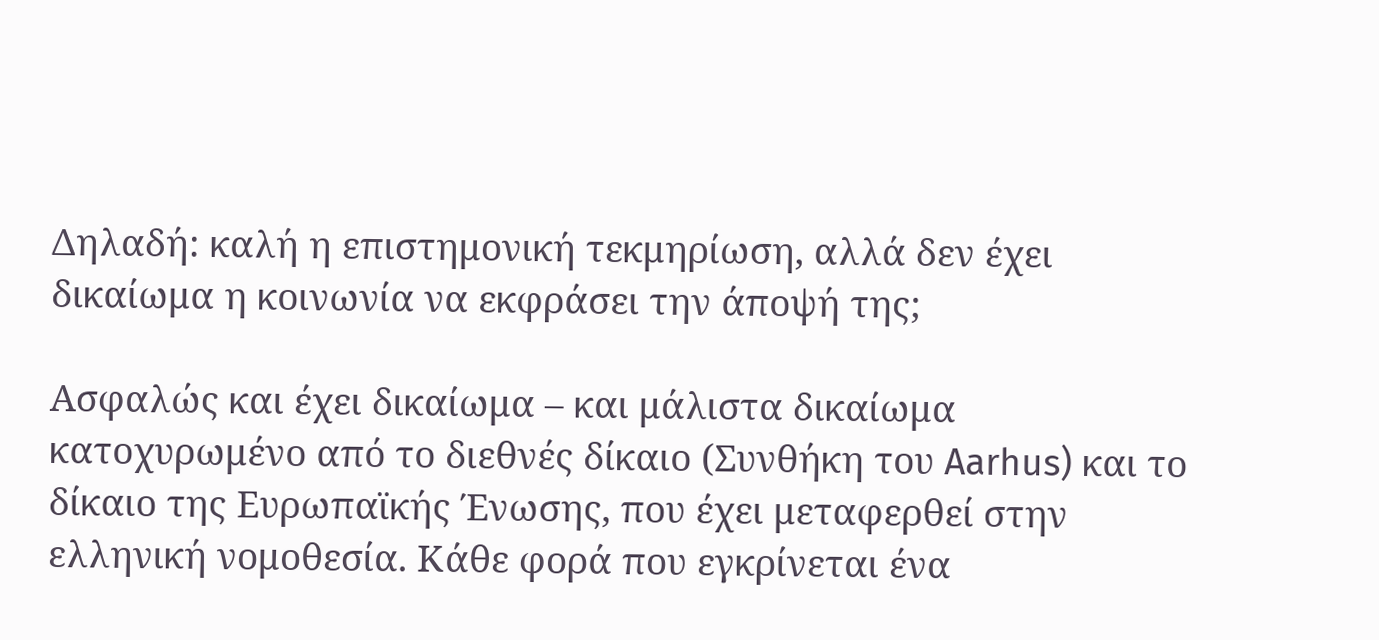Δηλαδή: καλή η επιστημονική τεκμηρίωση, αλλά δεν έχει δικαίωμα η κοινωνία να εκφράσει την άποψή της;

Ασφαλώς και έχει δικαίωμα – και μάλιστα δικαίωμα κατοχυρωμένο από το διεθνές δίκαιο (Συνθήκη του Aarhus) και το δίκαιο της Ευρωπαϊκής Ένωσης, που έχει μεταφερθεί στην ελληνική νομοθεσία. Κάθε φορά που εγκρίνεται ένα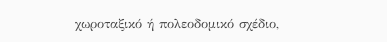χωροταξικό ή πολεοδομικό σχέδιο,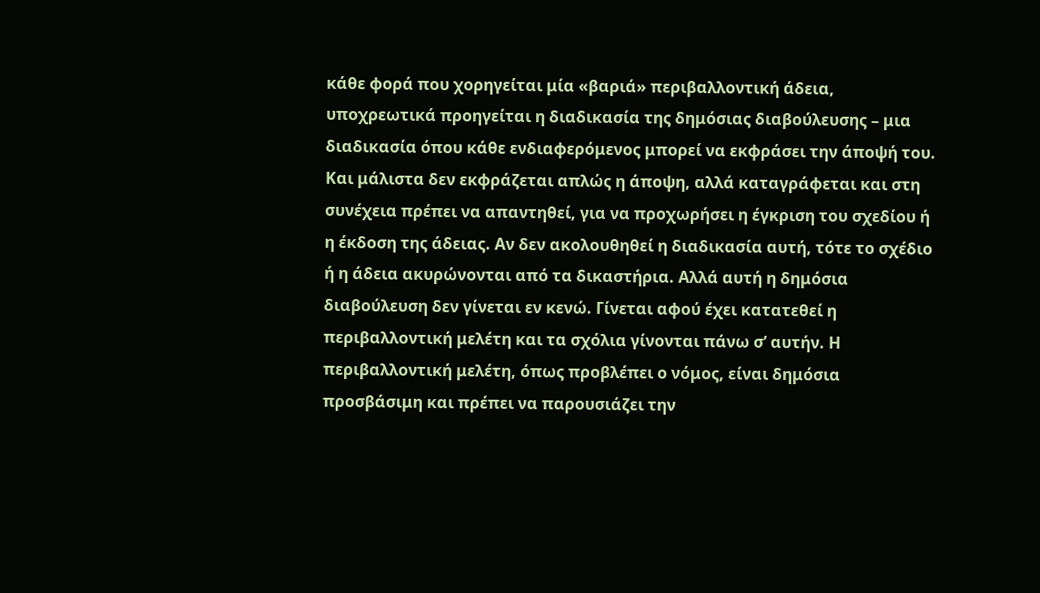κάθε φορά που χορηγείται μία «βαριά» περιβαλλοντική άδεια, υποχρεωτικά προηγείται η διαδικασία της δημόσιας διαβούλευσης – μια διαδικασία όπου κάθε ενδιαφερόμενος μπορεί να εκφράσει την άποψή του. Και μάλιστα δεν εκφράζεται απλώς η άποψη, αλλά καταγράφεται και στη συνέχεια πρέπει να απαντηθεί, για να προχωρήσει η έγκριση του σχεδίου ή η έκδοση της άδειας. Αν δεν ακολουθηθεί η διαδικασία αυτή, τότε το σχέδιο ή η άδεια ακυρώνονται από τα δικαστήρια. Αλλά αυτή η δημόσια διαβούλευση δεν γίνεται εν κενώ. Γίνεται αφού έχει κατατεθεί η περιβαλλοντική μελέτη και τα σχόλια γίνονται πάνω σ’ αυτήν. Η περιβαλλοντική μελέτη, όπως προβλέπει ο νόμος, είναι δημόσια προσβάσιμη και πρέπει να παρουσιάζει την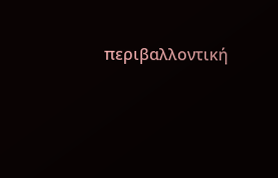περιβαλλοντική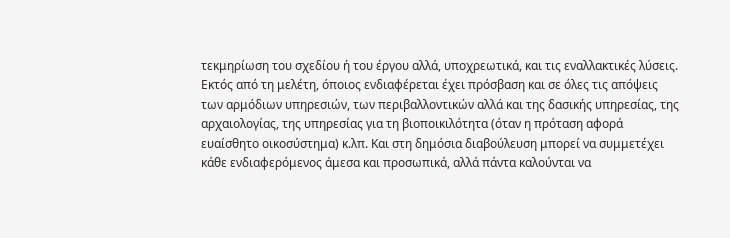τεκμηρίωση του σχεδίου ή του έργου αλλά, υποχρεωτικά, και τις εναλλακτικές λύσεις. Εκτός από τη μελέτη, όποιος ενδιαφέρεται έχει πρόσβαση και σε όλες τις απόψεις των αρμόδιων υπηρεσιών, των περιβαλλοντικών αλλά και της δασικής υπηρεσίας, της αρχαιολογίας, της υπηρεσίας για τη βιοποικιλότητα (όταν η πρόταση αφορά ευαίσθητο οικοσύστημα) κ.λπ. Και στη δημόσια διαβούλευση μπορεί να συμμετέχει κάθε ενδιαφερόμενος άμεσα και προσωπικά, αλλά πάντα καλούνται να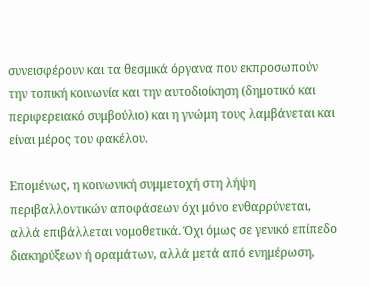συνεισφέρουν και τα θεσμικά όργανα που εκπροσωπούν την τοπική κοινωνία και την αυτοδιοίκηση (δημοτικό και περιφερειακό συμβούλιο) και η γνώμη τους λαμβάνεται και είναι μέρος του φακέλου.

Επομένως, η κοινωνική συμμετοχή στη λήψη περιβαλλοντικών αποφάσεων όχι μόνο ενθαρρύνεται, αλλά επιβάλλεται νομοθετικά. Όχι όμως σε γενικό επίπεδο διακηρύξεων ή οραμάτων, αλλά μετά από ενημέρωση,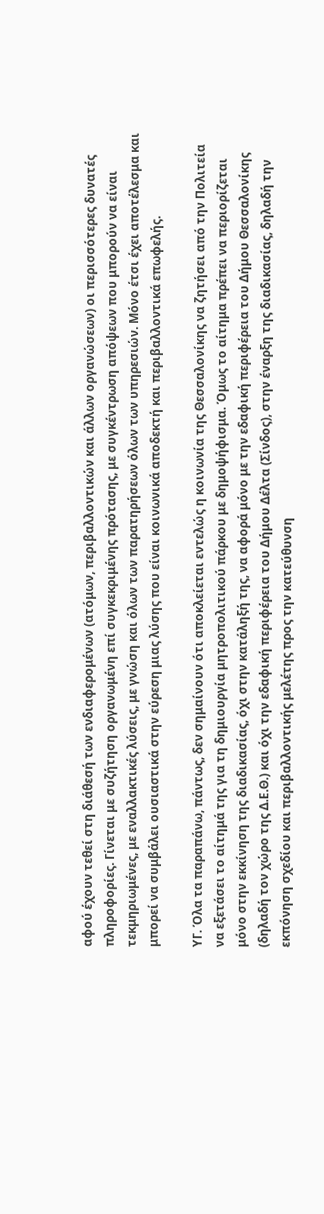αφού έχουν τεθεί στη διάθεσή των ενδιαφερομένων (ατόμων, περιβαλλοντικών και άλλων οργανώσεων) οι περισσότερες δυνατές πληροφορίες. Γίνεται με συζήτηση οργανωμένη επί συγκεκριμένης πρότασης, με συγκέντρωση απόψεων που μπορούν να είναι τεκμηριωμένες, με εναλλακτικές λύσεις, με γνώση και όλων των παρατηρήσεων όλων των υπηρεσιών. Μόνο έτσι έχει αποτέλεσμα και μπορεί να συμβάλει ουσιαστικά στην εύρεση μιας λύσης που είναι κοινωνικά αποδεκτή και περιβαλλοντικά επωφελής.

ΥΓ. Όλα τα παραπάνω, πάντως, δεν σημαίνουν ότι αποκλείεται εντελώς η κοινωνία της Θεσσαλονίκης να ζητήσει από την Πολιτεία να εξετάσει το αίτημά της για τη δημιουργία μητροπολιτικού πάρκου με δημοψήφισμα. Όμως το αίτημα πρέπει να περιορίζεται μόνο στην εκκίνηση της διαδικασίας, όχι στην κατάληξή της, να αφορά μόνο με την εδαφική περιφέρεια του Δήμου Θεσσαλονίκης (δηλαδή τον χώρο της Δ.Ε.Θ.) και όχι την εδαφική περιφέρεια του Δήμου Δέλτα (Σίνδος), στην έναρξη της διαδικασίας, δηλαδή την εκπόνηση σχεδίου και περιβαλλοντικής μελέτης προς την κατεύθυνση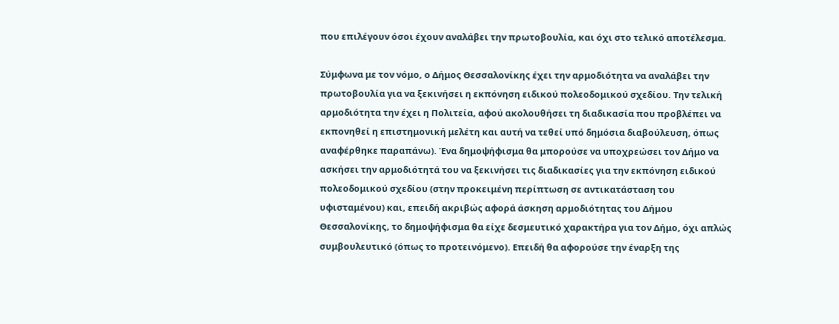που επιλέγουν όσοι έχουν αναλάβει την πρωτοβουλία, και όχι στο τελικό αποτέλεσμα.

Σύμφωνα με τον νόμο, ο Δήμος Θεσσαλονίκης έχει την αρμοδιότητα να αναλάβει την πρωτοβουλία για να ξεκινήσει η εκπόνηση ειδικού πολεοδομικού σχεδίου. Την τελική αρμοδιότητα την έχει η Πολιτεία, αφού ακολουθήσει τη διαδικασία που προβλέπει να εκπονηθεί η επιστημονική μελέτη και αυτή να τεθεί υπό δημόσια διαβούλευση, όπως αναφέρθηκε παραπάνω). Ένα δημοψήφισμα θα μπορούσε να υποχρεώσει τον Δήμο να ασκήσει την αρμοδιότητά του να ξεκινήσει τις διαδικασίες για την εκπόνηση ειδικού πολεοδομικού σχεδίου (στην προκειμένη περίπτωση σε αντικατάσταση του υφισταμένου) και, επειδή ακριβώς αφορά άσκηση αρμοδιότητας του Δήμου Θεσσαλονίκης, το δημοψήφισμα θα είχε δεσμευτικό χαρακτήρα για τον Δήμο, όχι απλώς συμβουλευτικό (όπως το προτεινόμενο). Επειδή θα αφορούσε την έναρξη της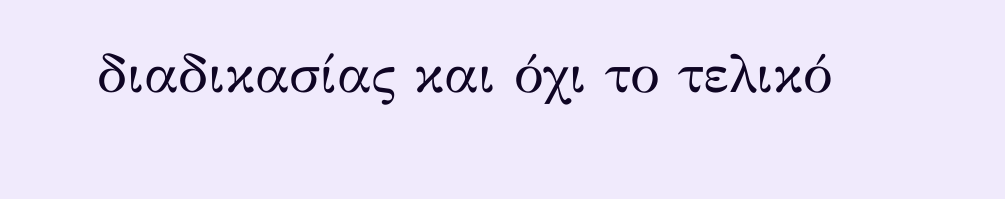διαδικασίας και όχι το τελικό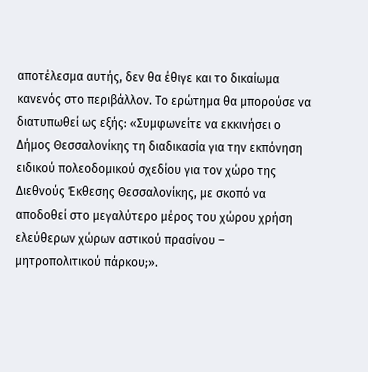αποτέλεσμα αυτής, δεν θα έθιγε και το δικαίωμα κανενός στο περιβάλλον. Το ερώτημα θα μπορούσε να διατυπωθεί ως εξής: «Συμφωνείτε να εκκινήσει ο Δήμος Θεσσαλονίκης τη διαδικασία για την εκπόνηση ειδικού πολεοδομικού σχεδίου για τον χώρο της Διεθνούς Έκθεσης Θεσσαλονίκης, με σκοπό να αποδοθεί στο μεγαλύτερο μέρος του χώρου χρήση ελεύθερων χώρων αστικού πρασίνου – μητροπολιτικού πάρκου;».